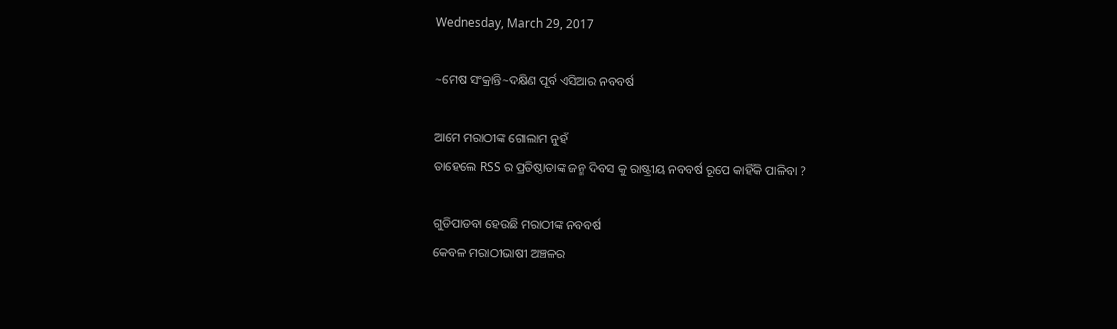Wednesday, March 29, 2017

~ମେଷ ସଂକ୍ରାନ୍ତି~ଦକ୍ଷିଣ ପୂର୍ବ ଏସିଆର ନବବର୍ଷ

ଆମେ ମରାଠୀଙ୍କ ଗୋଲାମ ନୁହଁ
ତାହେଲେ RSS ର ପ୍ରତିଷ୍ଠାତାଙ୍କ ଜନ୍ମ ଦିବସ କୁ ରାଷ୍ଟ୍ରୀୟ ନବବର୍ଷ ରୂପେ କାହିଁକି ପାଳିବା ?

ଗୁଡିପାଡବା ହେଉଛି ମରାଠୀଙ୍କ ନବବର୍ଷ
କେବଳ ମରାଠୀଭାଷୀ ଅଞ୍ଚଳର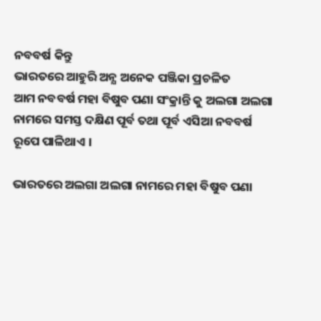ନବବର୍ଷ କିନ୍ତୁ
ଭାରତରେ ଆହୁରି ଅନ୍ଯ ଅନେକ ପଞ୍ଜିକା ପ୍ରଚଳିତ
ଆମ ନବବର୍ଷ ମହା ବିଷୁବ ପଣା ସଂକ୍ରାନ୍ତି କୁ ଅଲଗା ଅଲଗା ନାମରେ ସମସ୍ତ ଦକ୍ଷିଣ ପୂର୍ବ ତଥା ପୂର୍ବ ଏସିଆ ନବବର୍ଷ ରୂପେ ପାଳିଥାଏ ।

ଭାରତରେ ଅଲଗା ଅଲଗା ନାମରେ ମହା ବିଷୁବ ପଣା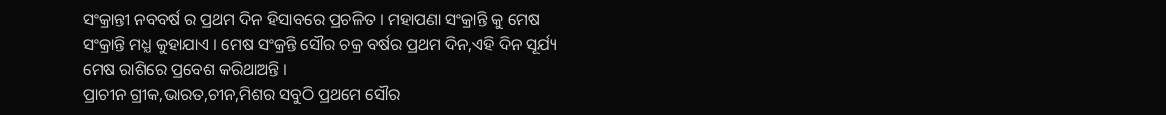ସଂକ୍ରାନ୍ତୀ ନବବର୍ଷ ର ପ୍ରଥମ ଦିନ ହିସାବରେ ପ୍ରଚଳିତ । ମହାପଣା ସଂକ୍ରାନ୍ତି କୁ ମେଷ ସଂକ୍ରାନ୍ତି ମଧ୍ଯ କୁହାଯାଏ । ମେଷ ସଂକ୍ରନ୍ତି ସୌର ଚକ୍ର ବର୍ଷର ପ୍ରଥମ ଦିନ,ଏହି ଦିନ ସୂର୍ଯ୍ୟ ମେଷ ରାଶିରେ ପ୍ରବେଶ କରିଥାଅନ୍ତି ।
ପ୍ରାଚୀନ ଗ୍ରୀକ,ଭାରତ,ଚୀନ,ମିଶର ସବୁଠି ପ୍ରଥମେ ସୌର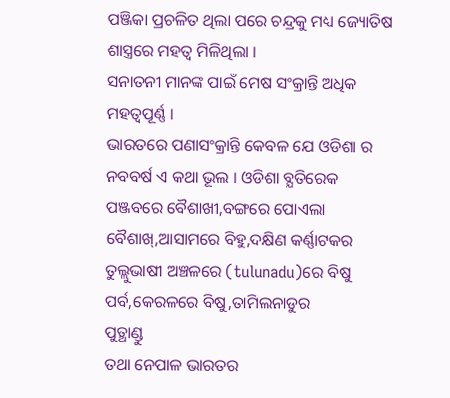ପଞ୍ଜିକା ପ୍ରଚଳିତ ଥିଲା ପରେ ଚନ୍ଦ୍ରକୁ ମଧ୍ୟ ଜ୍ୟୋତିଷ ଶାସ୍ତ୍ରରେ ମହତ୍ବ ମିଳିଥିଲା ।
ସନାତନୀ ମାନଙ୍କ ପାଇଁ ମେଷ ସଂକ୍ରାନ୍ତି ଅଧିକ ମହତ୍ବପୂର୍ଣ୍ଣ ।
ଭାରତରେ ପଣାସଂକ୍ରାନ୍ତି କେବଳ ଯେ ଓଡିଶା ର ନବବର୍ଷ ଏ କଥା ଭୂଲ । ଓଡିଶା ବ୍ଯତିରେକ
ପଞ୍ଜବରେ ବୈଶାଖୀ,ବଙ୍ଗରେ ପୋଏଲା ବୈଶାଖ୍,ଆସାମରେ ବିହୁ,ଦକ୍ଷିଣ କର୍ଣ୍ଣାଟକର ତୁଲ୍ଲୁଭାଷୀ ଅଞ୍ଚଳରେ (tulunadu)ରେ ବିଷୁ ପର୍ବ,କେରଳରେ ବିଷୁ,ତାମିଲନାଡୁର
ପୁତ୍ଥାଣ୍ଡୁ
ତଥା ନେପାଳ ଭାରତର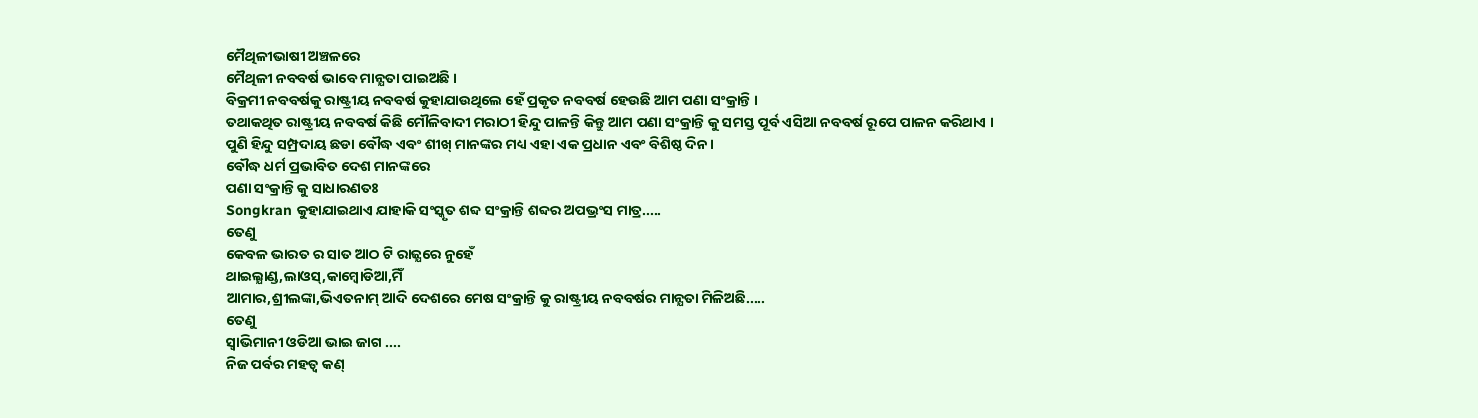ମୈଥିଳୀଭାଷୀ ଅଞ୍ଚଳରେ
ମୈଥିଳୀ ନବବର୍ଷ ଭାବେ ମାନ୍ଯତା ପାଇଅଛି ।
ବିକ୍ରମୀ ନବବର୍ଷକୁ ରାଷ୍ଟ୍ରୀୟ ନବବର୍ଷ କୁହାଯାଉଥିଲେ ହେଁ ପ୍ରକୃତ ନବବର୍ଷ ହେଉଛି ଆମ ପଣା ସଂକ୍ରାନ୍ତି ।
ତଥାକଥିତ ରାଷ୍ଟ୍ରୀୟ ନବବର୍ଷ କିଛି ମୌଳିବାଦୀ ମରାଠୀ ହିନ୍ଦୁ ପାଳନ୍ତି କିନ୍ତୁ ଆମ ପଣା ସଂକ୍ରାନ୍ତି କୁ ସମସ୍ତ ପୂର୍ବ ଏସିଆ ନବବର୍ଷ ରୂପେ ପାଳନ କରିଥାଏ ।
ପୁଣି ହିନ୍ଦୁ ସମ୍ପ୍ରଦାୟ ଛଡା ବୌଦ୍ଧ ଏବଂ ଶୀଖ୍ ମାନଙ୍କର ମଧ୍ୟ ଏହା ଏକ ପ୍ରଧାନ ଏବଂ ବିଶିଷ୍ଠ ଦିନ ।
ବୌଦ୍ଧ ଧର୍ମ ପ୍ରଭାବିତ ଦେଶ ମାନଙ୍କରେ
ପଣା ସଂକ୍ରାନ୍ତି କୁ ସାଧାରଣତଃ
Songkran କୁହାଯାଇଥାଏ ଯାହାକି ସଂସ୍କୃତ ଶବ୍ଦ ସଂକ୍ରାନ୍ତି ଶବ୍ଦର ଅପଭ୍ରଂସ ମାତ୍ର.....
ତେଣୁ
କେବଳ ଭାରତ ର ସାତ ଆଠ ଟି ରାଜ୍ଯରେ ନୁହେଁ
ଥାଇଲ୍ଯାଣ୍ଡ,ଲାଓସ୍,କାମ୍ବୋଡିଆ,ମିଁ
ଆମାର,ଶ୍ରୀଲଙ୍କା,ଭିଏତନାମ୍ ଆଦି ଦେଶରେ ମେଷ ସଂକ୍ରାନ୍ତି କୁ ରାଷ୍ଟ୍ରୀୟ ନବବର୍ଷର ମାନ୍ଯତା ମିଳିଅଛି.....
ତେଣୁ
ସ୍ବାଭିମାନୀ ଓଡିଆ ଭାଇ ଜାଗ ....
ନିଜ ପର୍ବର ମହତ୍ବ କଣ୍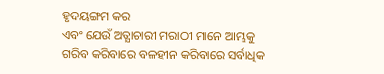ହୃଦୟଙ୍ଗମ କର
ଏବଂ ଯେଉଁ ଅତ୍ଯାଚାରୀ ମରାଠୀ ମାନେ ଆମ୍ଭକୁ ଗରିବ କରିବାରେ ବଳହୀନ କରିବାରେ ସର୍ବାଧିକ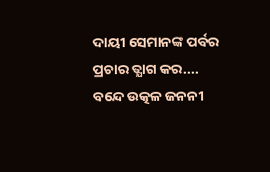ଦାୟୀ ସେମାନଙ୍କ ପର୍ବର ପ୍ରଚାର ତ୍ଯାଗ କର....
ବନ୍ଦେ ଉତ୍କଳ ଜନନୀ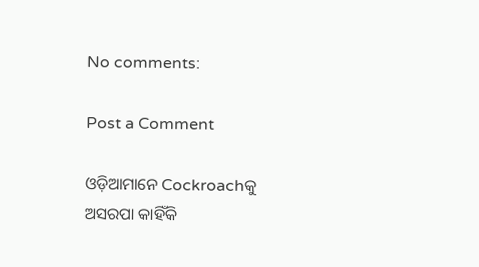No comments:

Post a Comment

ଓଡ଼ିଆମାନେ Cockroachକୁ ଅସରପା କାହିଁକି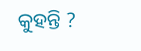କୁହନ୍ତି ?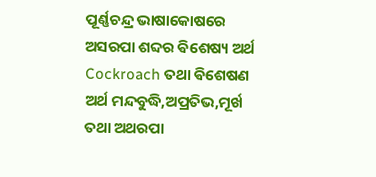ପୂର୍ଣ୍ଣଚନ୍ଦ୍ର ଭାଷାକୋଷରେ  ଅସରପା ଶବ୍ଦର ଵିଶେଷ୍ୟ ଅର୍ଥ Cockroach ତଥା ଵିଶେଷଣ ଅର୍ଥ ମନ୍ଦବୁଦ୍ଧି,ଅପ୍ରତିଭ,ମୂର୍ଖ ତଥା ଅଥରପା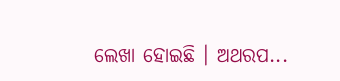ଲେଖା ହୋଇଛି । ଅଥରପ...